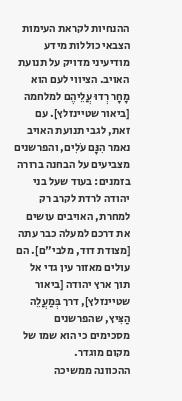ההנחיות לקראת העימות הצבאי כוללות מידע מודיעיני מדויק על תנועת האויב. הציווי לעם הוא מָחָר רְדוּ עֲלֵיהֶם למלחמה [ביאור שטיינזלץ]. עם זאת, לגבי תנועת האויב נאמר הִנָּם עֹלִים, והפרשנים מצביעים על הבחנה ברורה בזמנים: בעוד שעל בני יהודה לרדת לקרב רק למחרת, האויבים עושים את דרכם למעלה כבר עתה [מצודת דוד, מלבי"ם]. הם עולים מאזור עין גדי אל תוך ארץ יהודה [ביאור שטיינזלץ], דרך בְּמַעֲלֵה הַצִּיץ, שהפרשנים מסכימים כי הוא שמו של מקום מוגדר.
ההכוונה ממשיכה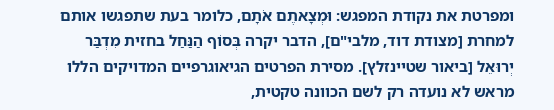ומפרטת את נקודת המפגש: וּמְצָאתֶם אֹתָם, כלומר בעת שתפגשו אותם למחרת [מצודת דוד, מלבי"ם], הדבר יקרה בְּסוֹף הַנַּחַל בחזית מִדְבַּר יְרוּאֵל [ביאור שטיינזלץ]. מסירת הפרטים הגיאוגרפיים המדויקים הללו מראש לא נועדה רק לשם הכוונה טקטית,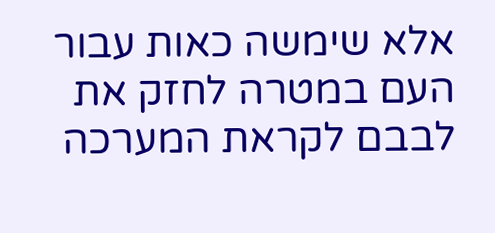אלא שימשה כאות עבור העם במטרה לחזק את לבבם לקראת המערכה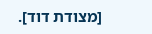[מצודת דוד].